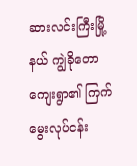ဆားလင်းကြီးမြို့နယ် ကျွဲခိုတောကျေးရွာ၏ ကြက်မွေးလုပ်ငန်း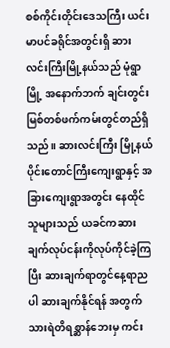စစ်ကိုင်းတိုင်းဒေသကြီး ယင်းမာပင်ခရိုင်အတွင်းရှိ ဆားလင်းကြီးမြို့နယ်သည် မုံရွာမြို့ အနောက်ဘက် ချင်းတွင်း မြစ်တစ်ဖက်ကမ်းတွင်တည်ရှိသည်။ ဆားလင်းကြီး မြို့နယ်ပိုင်းတောင်ကြီးကျေးရွာနှင့် အခြားကျေးရွာအတွင်း နေထိုင်သူများသည် ယခင်ကဆားချက်လုပ်ငန်းကိုလုပ်ကိုင်ခဲ့ကြပြီး ဆားချက်ရာတွင်နေ့ရာညပါ ဆားချက်နိုင်ရန် အတွက် သားရဲတိရစ္ဆာန်ဘေးမှ ကင်း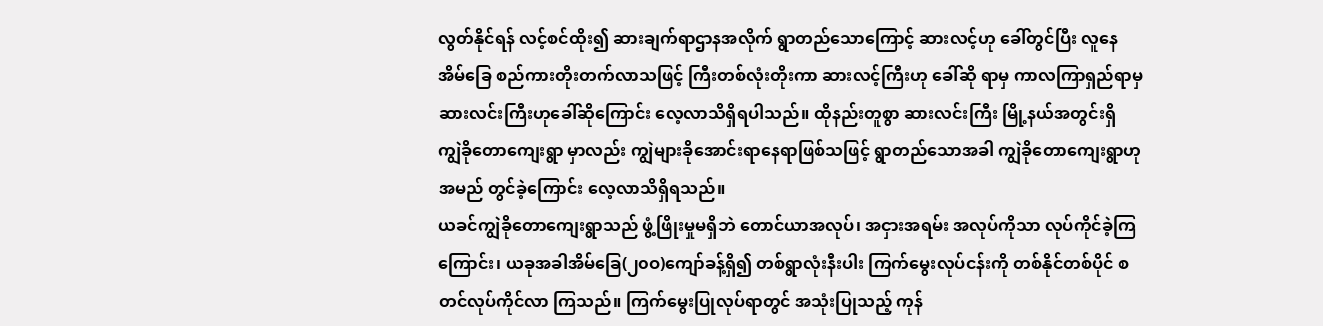လွတ်နိုင်ရန် လင့်စင်ထိုး၍ ဆားချက်ရာဌာနအလိုက် ရွာတည်သောကြောင့် ဆားလင့်ဟု ခေါ်တွင်ပြီး လူနေ အိမ်ခြေ စည်ကားတိုးတက်လာသဖြင့် ကြီးတစ်လုံးတိုးကာ ဆားလင့်ကြီးဟု ခေါ်ဆို ရာမှ ကာလကြာရှည်ရာမှဆားလင်းကြီးဟုခေါ်ဆိုကြောင်း လေ့လာသိရှိရပါသည်။ ထိုနည်းတူစွာ ဆားလင်းကြီး မြို့နယ်အတွင်းရှိ ကျွဲခိုတောကျေးရွာ မှာလည်း ကျွဲများခိုအောင်းရာနေရာဖြစ်သဖြင့် ရွာတည်သောအခါ ကျွဲခိုတောကျေးရွာဟု အမည် တွင်ခဲ့ကြောင်း လေ့လာသိရှိရသည်။
ယခင်ကျွဲခိုတောကျေးရွာသည် ဖွံ့ဖြိုးမှုမရှိဘဲ တောင်ယာအလုပ်၊ အငှားအရမ်း အလုပ်ကိုသာ လုပ်ကိုင်ခဲ့ကြကြောင်း၊ ယခုအခါအိမ်ခြေ(၂၀ဝ)ကျော်ခန့်ရှိ၍ တစ်ရွာလုံးနီးပါး ကြက်မွေးလုပ်ငန်းကို တစ်နိုင်တစ်ပိုင် စတင်လုပ်ကိုင်လာ ကြသည်။ ကြက်မွေးပြုလုပ်ရာတွင် အသုံးပြုသည့် ကုန်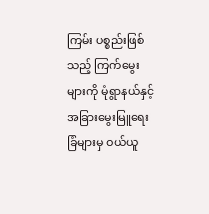ကြမ်း ပစ္စည်းဖြစ်သည့် ကြက်မွေးများကို မုံရွာနယ်နှင့် အခြားမွေးမြူရေးခြံများမှ ဝယ်ယူ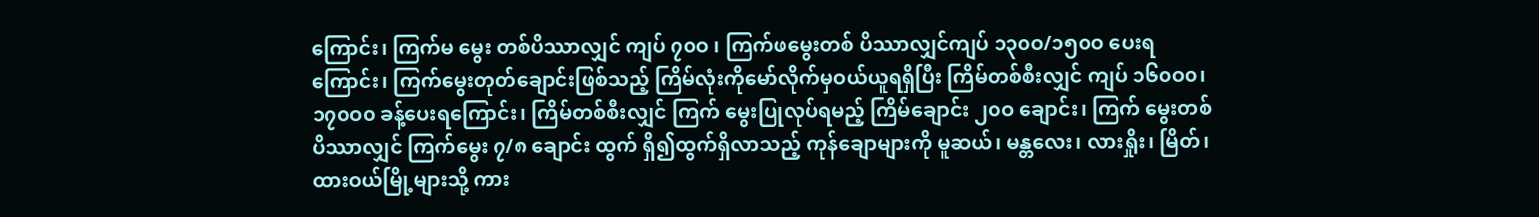ကြောင်း၊ ကြက်မ မွေး တစ်ပိဿာလျှင် ကျပ် ၇၀ဝ ၊ ကြက်ဖမွေးတစ် ပိဿာလျှင်ကျပ် ၁၃၀ဝ/၁၅၀ဝ ပေးရကြောင်း၊ ကြက်မွေးတုတ်ချောင်းဖြစ်သည့် ကြိမ်လုံးကိုမော်လိုက်မှဝယ်ယူရရှိပြီး ကြိမ်တစ်စီးလျှင် ကျပ် ၁၆၀ဝ၀၊ ၁၇၀ဝ၀ ခန့်ပေးရကြောင်း၊ ကြိမ်တစ်စီးလျှင် ကြက် မွေးပြုလုပ်ရမည့် ကြိမ်ချောင်း ၂၀ဝ ချောင်း၊ ကြက် မွေးတစ်ပိဿာလျှင် ကြက်မွေး ၇/၈ ချောင်း ထွက် ရှိ၍ထွက်ရှိလာသည့် ကုန်ချောများကို မူဆယ်၊ မန္တလေး၊ လားရှိုး၊ မြိတ်၊ ထားဝယ်မြို့များသို့ ကား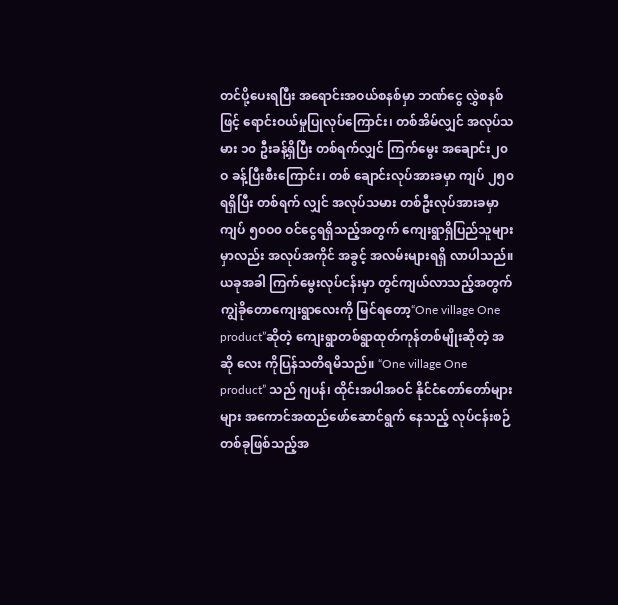တင်ပို့ပေးရပြီး အရောင်းအဝယ်စနစ်မှာ ဘဏ်ငွေ လွှဲစနစ်ဖြင့် ရောင်းဝယ်မှုပြုလုပ်ကြောင်း၊ တစ်အိမ်လျှင် အလုပ်သမား ၁၀ ဦးခန့်ရှိပြီး တစ်ရက်လျှင် ကြက်မွေး အချောင်း၂၀ဝ ခန့်ပြီးစီးကြောင်း၊ တစ် ချောင်းလုပ်အားခမှာ ကျပ် ၂၅၀ ရရှိပြီး တစ်ရက် လျှင် အလုပ်သမား တစ်ဦးလုပ်အားခမှာ ကျပ် ၅၀ဝ၀ ဝင်ငွေရရှိသည့်အတွက် ကျေးရွာရှိပြည်သူများမှာလည်း အလုပ်အကိုင် အခွင့် အလမ်းများရရှိ လာပါသည်။
ယခုအခါ ကြက်မွေးလုပ်ငန်းမှာ တွင်ကျယ်လာသည့်အတွက် ကျွဲခိုတောကျေးရွာလေးကို မြင်ရတော့“One village One product”ဆိုတဲ့ ကျေးရွာတစ်ရွာထုတ်ကုန်တစ်မျိုးဆိုတဲ့ အဆို လေး ကိုပြန်သတိရမိသည်။ “One village One product” သည် ဂျပန်၊ ထိုင်းအပါအဝင် နိုင်ငံတော်တော်များများ အကောင်အထည်ဖော်ဆောင်ရွက် နေသည့် လုပ်ငန်းစဉ်တစ်ခုဖြစ်သည့်အ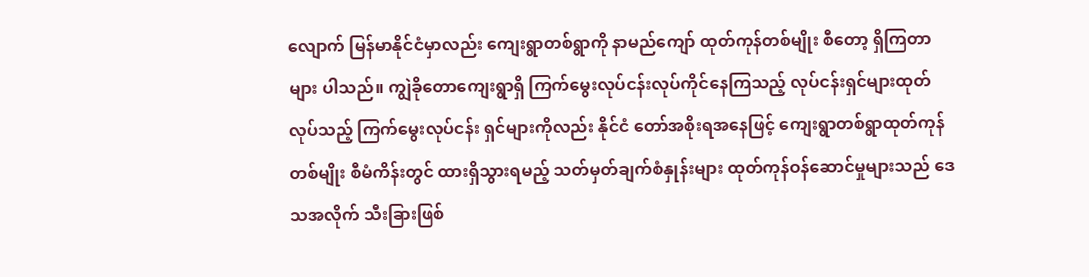လျောက် မြန်မာနိုင်ငံမှာလည်း ကျေးရွာတစ်ရွာကို နာမည်ကျော် ထုတ်ကုန်တစ်မျိုး စီတော့ ရှိကြတာများ ပါသည်။ ကျွဲခိုတောကျေးရွာရှိ ကြက်မွေးလုပ်ငန်းလုပ်ကိုင်နေကြသည့် လုပ်ငန်းရှင်များထုတ်လုပ်သည့် ကြက်မွေးလုပ်ငန်း ရှင်များကိုလည်း နိုင်ငံ တော်အစိုးရအနေဖြင့် ကျေးရွာတစ်ရွာထုတ်ကုန်တစ်မျိုး စီမံကိန်းတွင် ထားရှိသွားရမည့် သတ်မှတ်ချက်စံနှုန်းများ ထုတ်ကုန်ဝန်ဆောင်မှုများသည် ဒေသအလိုက် သီးခြားဖြစ်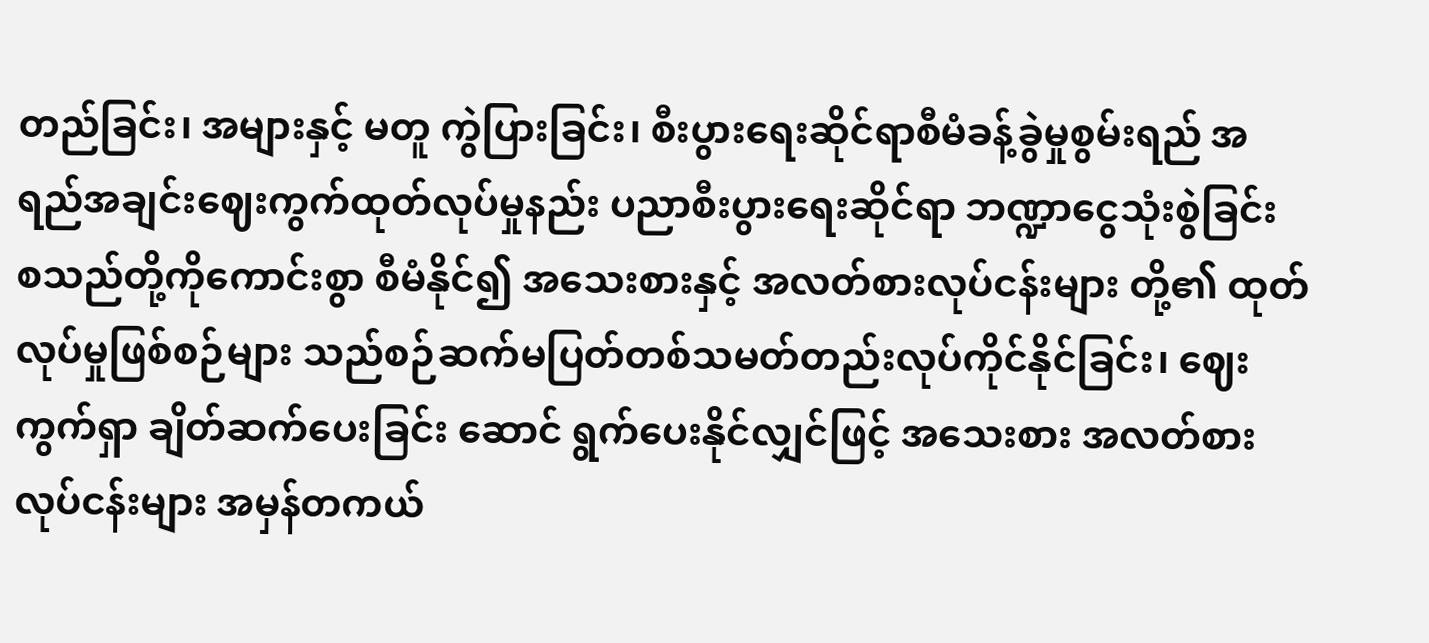တည်ခြင်း၊ အများနှင့် မတူ ကွဲပြားခြင်း၊ စီးပွားရေးဆိုင်ရာစီမံခန့်ခွဲမှုစွမ်းရည် အရည်အချင်းဈေးကွက်ထုတ်လုပ်မှုနည်း ပညာစီးပွားရေးဆိုင်ရာ ဘဏ္ဍာငွေသုံးစွဲခြင်း စသည်တို့ကိုကောင်းစွာ စီမံနိုင်၍ အသေးစားနှင့် အလတ်စားလုပ်ငန်းများ တို့၏ ထုတ် လုပ်မှုဖြစ်စဉ်များ သည်စဉ်ဆက်မပြတ်တစ်သမတ်တည်းလုပ်ကိုင်နိုင်ခြင်း၊ ဈေးကွက်ရှာ ချိတ်ဆက်ပေးခြင်း ဆောင် ရွက်ပေးနိုင်လျှင်ဖြင့် အသေးစား အလတ်စားလုပ်ငန်းများ အမှန်တကယ်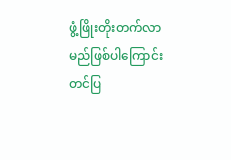ဖွံ့ဖြိုးတိုးတက်လာမည်ဖြစ်ပါကြောင်း တင်ပြ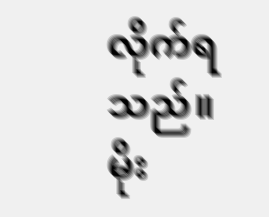လိုက်ရသည်။
မိုး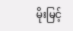မိုးမြင့်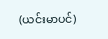(ယင်းမာပင်)